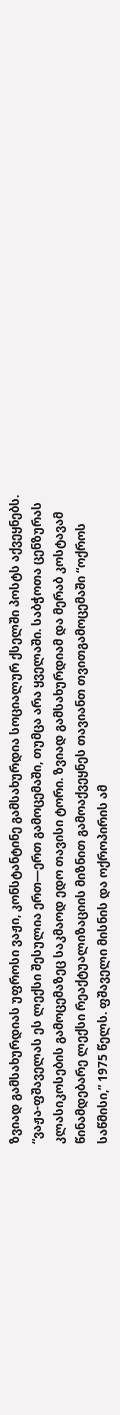ზვიად გამსახურდიას უფროსი ვაჟი, კონსტანტინე გამსახურდია სოციალურ ქსელში პოსტს აქვეყნებს.
“ვაჟა-ფშაველას ეს ლექსი შესულია ერთ—ერთ გამოცემაში, თუმცა არა ყველაში. საბჭოთა ცენზურას კლასიკოსების გამოცემაზეც საკმაოდ ედო თავისი ტორი. ზვიად გამსახურდიამ და მერაბ კოსტავამ წინამდებარე ლექსი რეაქტუალიზაციის მიზნით გამოაქვეყნეს თავიანთ თვითგამოცემაში “ოქროს საწმისი,” 1975 წელს. ფშაველი მისნის და ოქროპირის ამ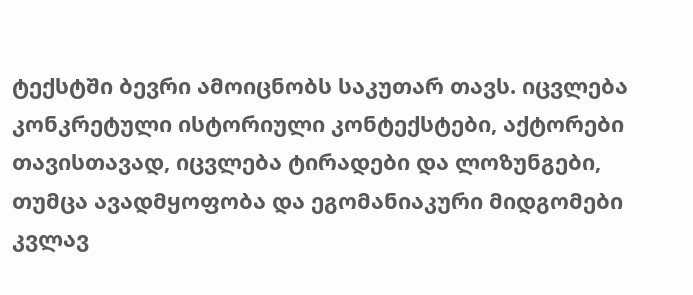ტექსტში ბევრი ამოიცნობს საკუთარ თავს. იცვლება კონკრეტული ისტორიული კონტექსტები, აქტორები თავისთავად, იცვლება ტირადები და ლოზუნგები, თუმცა ავადმყოფობა და ეგომანიაკური მიდგომები კვლავ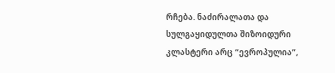რჩება. ნაძირალათა და სულგაყიდულთა შიზოიდური კლასტერი არც “ევროპულია”,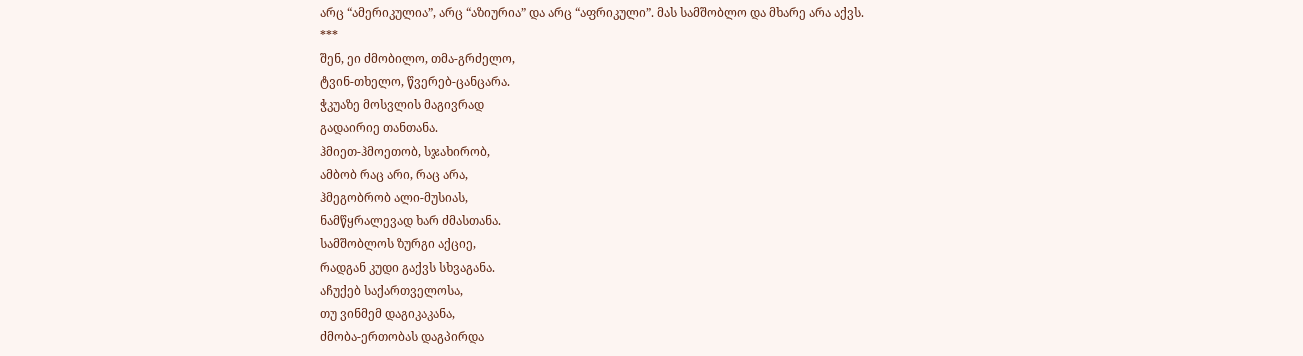არც “ამერიკულია”, არც “აზიურია” და არც “აფრიკული”. მას სამშობლო და მხარე არა აქვს.
***
შენ, ეი ძმობილო, თმა-გრძელო,
ტვინ-თხელო, წვერებ-ცანცარა.
ჭკუაზე მოსვლის მაგივრად
გადაირიე თანთანა.
ჰმიეთ-ჰმოეთობ, სჯახირობ,
ამბობ რაც არი, რაც არა,
ჰმეგობრობ ალი-მუსიას,
ნამწყრალევად ხარ ძმასთანა.
სამშობლოს ზურგი აქციე,
რადგან კუდი გაქვს სხვაგანა.
აჩუქებ საქართველოსა,
თუ ვინმემ დაგიკაკანა,
ძმობა-ერთობას დაგპირდა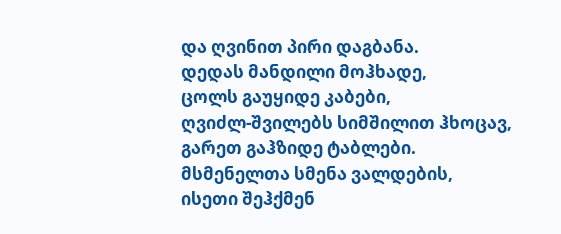და ღვინით პირი დაგბანა.
დედას მანდილი მოჰხადე,
ცოლს გაუყიდე კაბები,
ღვიძლ-შვილებს სიმშილით ჰხოცავ,
გარეთ გაჰზიდე ტაბლები.
მსმენელთა სმენა ვალდების,
ისეთი შეჰქმენ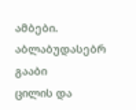ამბები.
აბლაბუდასებრ გააბი
ცილის და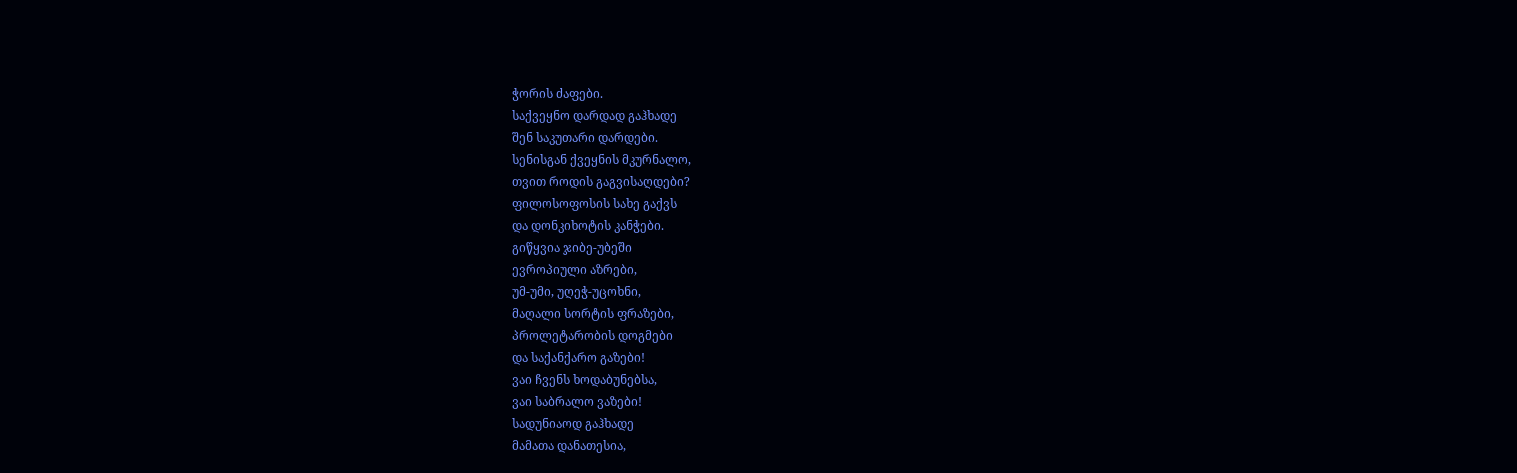ჭორის ძაფები.
საქვეყნო დარდად გაჰხადე
შენ საკუთარი დარდები.
სენისგან ქვეყნის მკურნალო,
თვით როდის გაგვისაღდები?
ფილოსოფოსის სახე გაქვს
და დონკიხოტის კანჭები.
გიწყვია ჯიბე-უბეში
ევროპიული აზრები,
უმ-უმი, უღეჭ-უცოხნი,
მაღალი სორტის ფრაზები,
პროლეტარობის დოგმები
და საქანქარო გაზები!
ვაი ჩვენს ხოდაბუნებსა,
ვაი საბრალო ვაზები!
სადუნიაოდ გაჰხადე
მამათა დანათესია,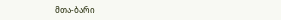მთა-ბარი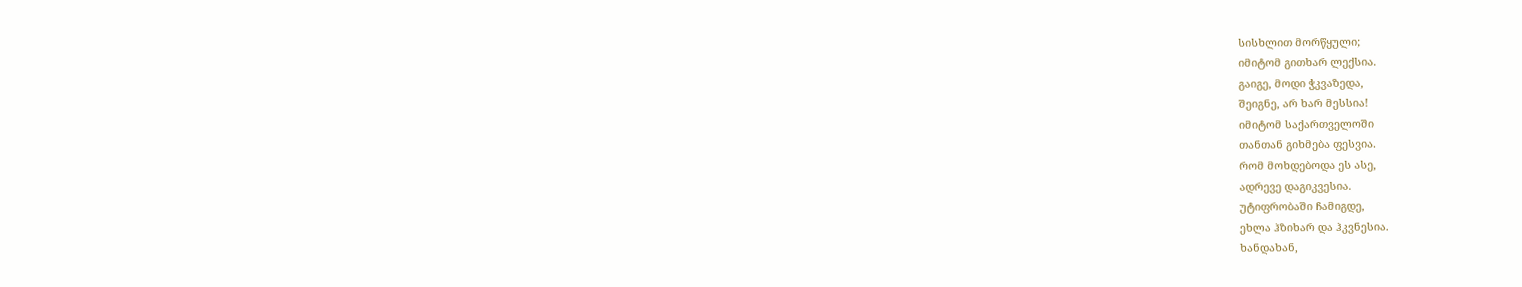სისხლით მორწყული;
იმიტომ გითხარ ლექსია.
გაიგე, მოდი ჭკვაზედა,
შეიგნე, არ ხარ მესსია!
იმიტომ საქართველოში
თანთან გიხმება ფესვია.
რომ მოხდებოდა ეს ასე,
ადრევე დაგიკვესია.
უტიფრობაში ჩამიგდე,
ეხლა ჰზიხარ და ჰკვნესია.
ხანდახან,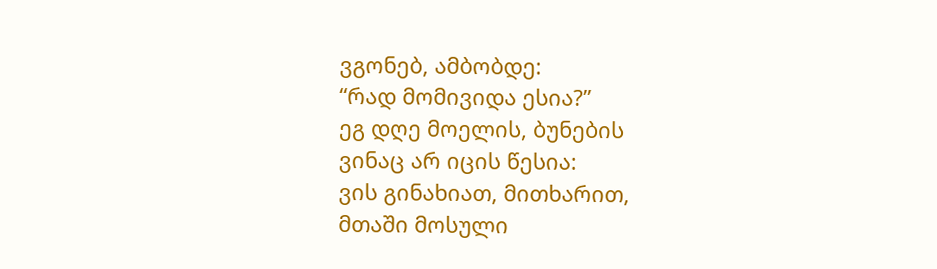ვგონებ, ამბობდე:
“რად მომივიდა ესია?”
ეგ დღე მოელის, ბუნების
ვინაც არ იცის წესია:
ვის გინახიათ, მითხარით,
მთაში მოსული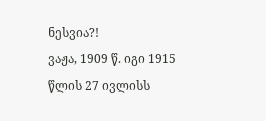ნესვია?!
ვაჟა, 1909 წ. იგი 1915 წლის 27 ივლისს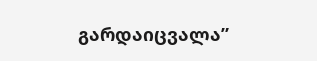გარდაიცვალა”